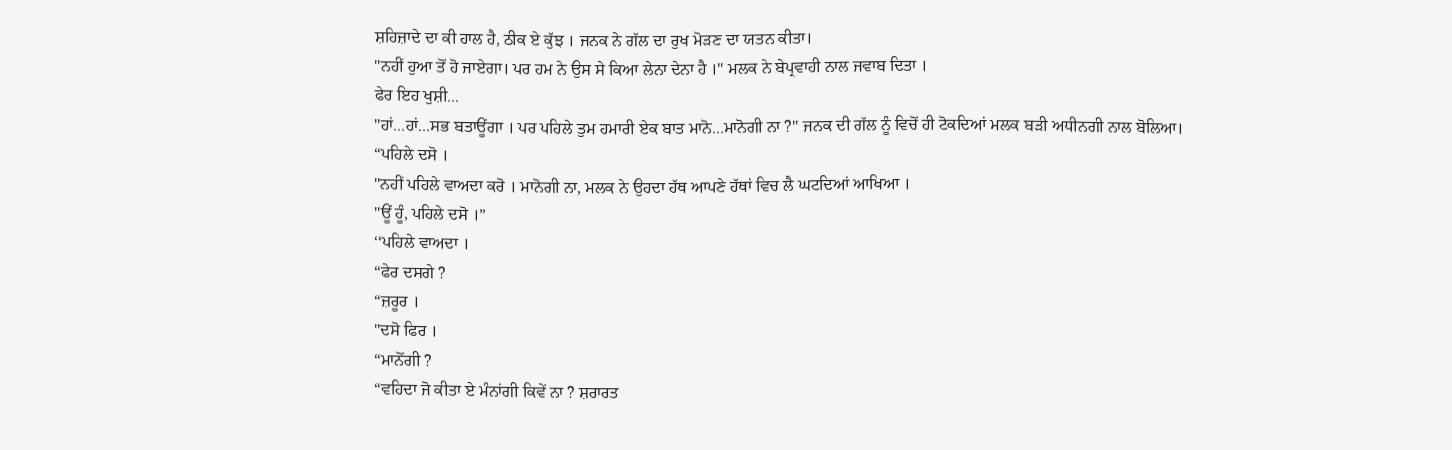ਸ਼ਹਿਜ਼ਾਦੇ ਦਾ ਕੀ ਹਾਲ ਹੈ, ਠੀਕ ਏ ਕੁੱਝ । ਜਨਕ ਨੇ ਗੱਲ ਦਾ ਰੁਖ ਮੋੜਣ ਦਾ ਯਤਨ ਕੀਤਾ।
"ਨਹੀਂ ਹੁਆ ਤੋਂ ਹੋ ਜਾਏਗਾ। ਪਰ ਹਮ ਨੇ ਉਸ ਸੇ ਕਿਆ ਲੇਨਾ ਦੇਨਾ ਹੈ ।" ਮਲਕ ਨੇ ਬੇਪ੍ਰਵਾਹੀ ਨਾਲ ਜਵਾਬ ਦਿਤਾ ।
ਫੇਰ ਇਹ ਖੁਸ਼ੀ...
"ਹਾਂ...ਹਾਂ...ਸਭ ਬਤਾਊਂਗਾ । ਪਰ ਪਹਿਲੇ ਤੁਮ ਹਮਾਰੀ ਏਕ ਬਾਤ ਮਾਨੋ...ਮਾਨੋਗੀ ਨਾ ?" ਜਨਕ ਦੀ ਗੱਲ ਨੂੰ ਵਿਚੋਂ ਹੀ ਟੋਕਦਿਆਂ ਮਲਕ ਬੜੀ ਅਧੀਨਗੀ ਨਾਲ ਬੋਲਿਆ।
“ਪਹਿਲੇ ਦਸੋ ।
"ਨਹੀਂ ਪਹਿਲੇ ਵਾਅਦਾ ਕਰੋ । ਮਾਨੋਗੀ ਨਾ, ਮਲਕ ਨੇ ਉਹਦਾ ਹੱਥ ਆਪਣੇ ਹੱਥਾਂ ਵਿਚ ਲੈ ਘਟਦਿਆਂ ਆਖਿਆ ।
"ਊਂ ਹੂੰ, ਪਹਿਲੇ ਦਸੋ ।”
‘‘ਪਹਿਲੇ ਵਾਅਦਾ ।
“ਫੇਰ ਦਸਗੇ ?
“ਜ਼ਰੂਰ ।
"ਦਸੋ ਫਿਰ ।
“ਮਾਨੋਂਗੀ ?
“ਵਹਿਦਾ ਜੋ ਕੀਤਾ ਏ ਮੰਨਾਂਗੀ ਕਿਵੇਂ ਨਾ ? ਸ਼ਰਾਰਤ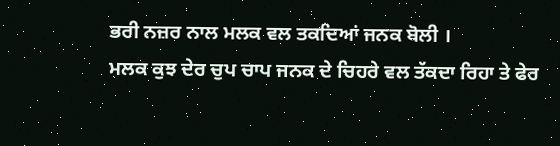ਭਰੀ ਨਜ਼ਰ ਨਾਲ ਮਲਕ ਵਲ ਤਕਦਿਆਂ ਜਨਕ ਬੋਲੀ ।
ਮਲਕ ਕੁਝ ਦੇਰ ਚੁਪ ਚਾਪ ਜਨਕ ਦੇ ਚਿਹਰੇ ਵਲ ਤੱਕਦਾ ਰਿਹਾ ਤੇ ਫੇਰ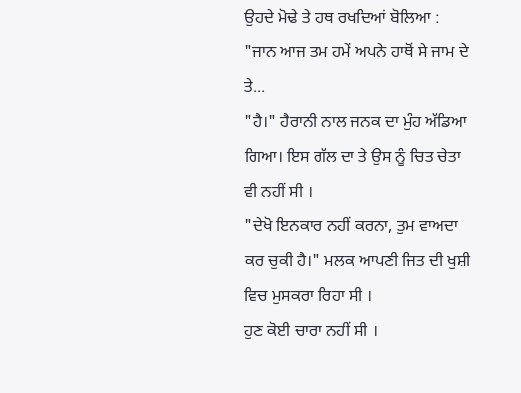ਉਹਦੇ ਮੋਢੇ ਤੇ ਹਥ ਰਖਦਿਆਂ ਬੋਲਿਆ : "ਜਾਨ ਆਜ ਤਮ ਹਮੇਂ ਅਪਨੇ ਹਾਥੋਂ ਸੇ ਜਾਮ ਦੇ ਤੇ...
"ਹੈ।" ਹੈਰਾਨੀ ਨਾਲ ਜਨਕ ਦਾ ਮੁੰਹ ਅੱਡਿਆ ਗਿਆ। ਇਸ ਗੱਲ ਦਾ ਤੇ ਉਸ ਨੂੰ ਚਿਤ ਚੇਤਾ ਵੀ ਨਹੀਂ ਸੀ ।
"ਦੇਖੋ ਇਨਕਾਰ ਨਹੀਂ ਕਰਨਾ, ਤੁਮ ਵਾਅਦਾ ਕਰ ਚੁਕੀ ਹੈ।" ਮਲਕ ਆਪਣੀ ਜਿਤ ਦੀ ਖੁਸ਼ੀ ਵਿਚ ਮੁਸਕਰਾ ਰਿਹਾ ਸੀ ।
ਹੁਣ ਕੋਈ ਚਾਰਾ ਨਹੀਂ ਸੀ ।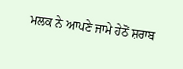ਮਲਕ ਨੇ ਆਪਣੇ ਜਾਮੇ ਹੇਠੋਂ ਸ਼ਰਾਬ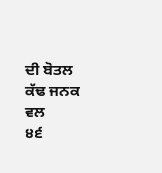ਦੀ ਬੋਤਲ ਕੱਢ ਜਨਕ ਵਲ
੪੬